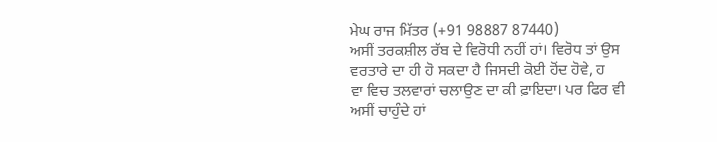ਮੇਘ ਰਾਜ ਮਿੱਤਰ (+91 98887 87440)
ਅਸੀਂ ਤਰਕਸ਼ੀਲ ਰੱਬ ਦੇ ਵਿਰੋਧੀ ਨਹੀਂ ਹਾਂ। ਵਿਰੋਧ ਤਾਂ ਉਸ ਵਰਤਾਰੇ ਦਾ ਹੀ ਹੋ ਸਕਦਾ ਹੈ ਜਿਸਦੀ ਕੋਈ ਹੋਂਦ ਹੋਵੇ, ਹ
ਵਾ ਵਿਚ ਤਲਵਾਰਾਂ ਚਲਾਉਣ ਦਾ ਕੀ ਫ਼ਾਇਦਾ। ਪਰ ਫਿਰ ਵੀ ਅਸੀਂ ਚਾਹੁੰਦੇ ਹਾਂ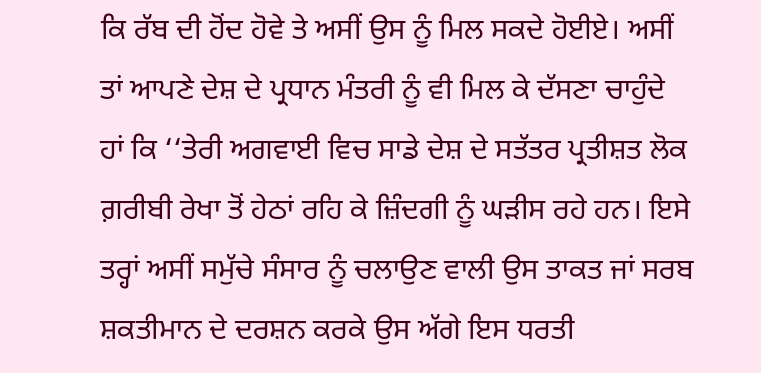ਕਿ ਰੱਬ ਦੀ ਹੋਂਦ ਹੋਵੇ ਤੇ ਅਸੀਂ ਉਸ ਨੂੰ ਮਿਲ ਸਕਦੇ ਹੋਈਏ। ਅਸੀਂ ਤਾਂ ਆਪਣੇ ਦੇਸ਼ ਦੇ ਪ੍ਰਧਾਨ ਮੰਤਰੀ ਨੂੰ ਵੀ ਮਿਲ ਕੇ ਦੱਸਣਾ ਚਾਹੁੰਦੇ ਹਾਂ ਕਿ ‘‘ਤੇਰੀ ਅਗਵਾਈ ਵਿਚ ਸਾਡੇ ਦੇਸ਼ ਦੇ ਸਤੱਤਰ ਪ੍ਰਤੀਸ਼ਤ ਲੋਕ ਗ਼ਰੀਬੀ ਰੇਖਾ ਤੋਂ ਹੇਠਾਂ ਰਹਿ ਕੇ ਜ਼ਿੰਦਗੀ ਨੂੰ ਘੜੀਸ ਰਹੇ ਹਨ। ਇਸੇ ਤਰ੍ਹਾਂ ਅਸੀਂ ਸਮੁੱਚੇ ਸੰਸਾਰ ਨੂੰ ਚਲਾਉਣ ਵਾਲੀ ਉਸ ਤਾਕਤ ਜਾਂ ਸਰਬ ਸ਼ਕਤੀਮਾਨ ਦੇ ਦਰਸ਼ਨ ਕਰਕੇ ਉਸ ਅੱਗੇ ਇਸ ਧਰਤੀ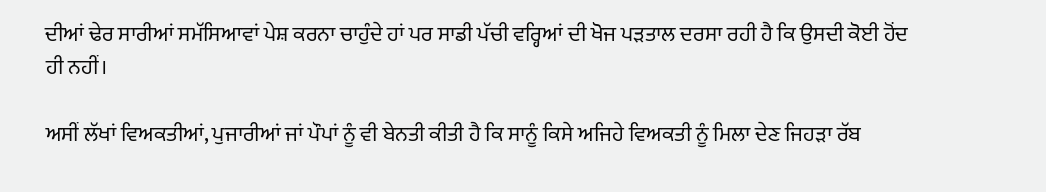ਦੀਆਂ ਢੇਰ ਸਾਰੀਆਂ ਸਮੱਸਿਆਵਾਂ ਪੇਸ਼ ਕਰਨਾ ਚਾਹੁੰਦੇ ਹਾਂ ਪਰ ਸਾਡੀ ਪੱਚੀ ਵਰ੍ਹਿਆਂ ਦੀ ਖੋਜ ਪੜਤਾਲ ਦਰਸਾ ਰਹੀ ਹੈ ਕਿ ਉਸਦੀ ਕੋਈ ਹੋਂਦ ਹੀ ਨਹੀਂ।

ਅਸੀਂ ਲੱਖਾਂ ਵਿਅਕਤੀਆਂ, ਪੁਜਾਰੀਆਂ ਜਾਂ ਪੌਪਾਂ ਨੂੰ ਵੀ ਬੇਨਤੀ ਕੀਤੀ ਹੈ ਕਿ ਸਾਨੂੰ ਕਿਸੇ ਅਜਿਹੇ ਵਿਅਕਤੀ ਨੂੰ ਮਿਲਾ ਦੇਣ ਜਿਹੜਾ ਰੱਬ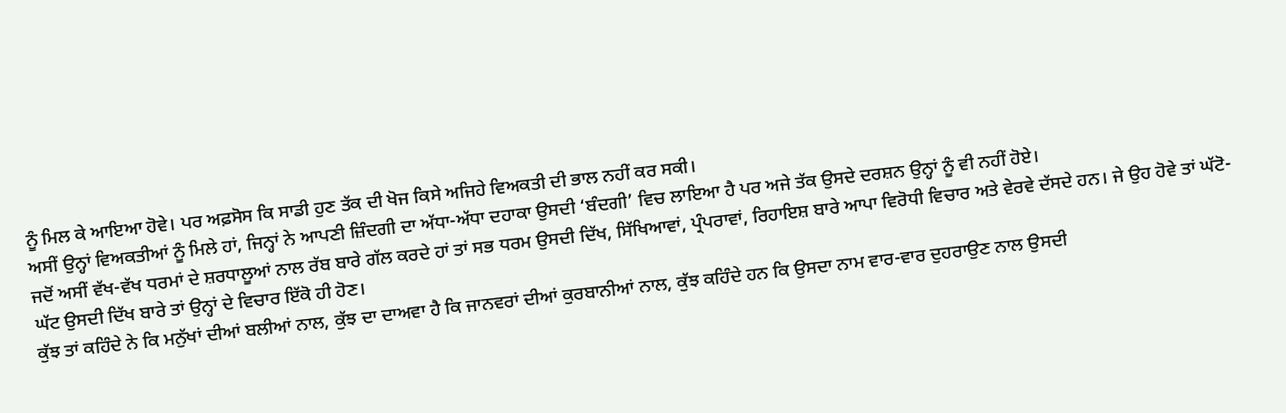ਨੂੰ ਮਿਲ ਕੇ ਆਇਆ ਹੋਵੇ। ਪਰ ਅਫ਼ਸੋਸ ਕਿ ਸਾਡੀ ਹੁਣ ਤੱਕ ਦੀ ਖੋਜ ਕਿਸੇ ਅਜਿਹੇ ਵਿਅਕਤੀ ਦੀ ਭਾਲ ਨਹੀਂ ਕਰ ਸਕੀ।
ਅਸੀਂ ਉਨ੍ਹਾਂ ਵਿਅਕਤੀਆਂ ਨੂੰ ਮਿਲੇ ਹਾਂ, ਜਿਨ੍ਹਾਂ ਨੇ ਆਪਣੀ ਜ਼ਿੰਦਗੀ ਦਾ ਅੱਧਾ-ਅੱਧਾ ਦਹਾਕਾ ਉਸਦੀ ‘ਬੰਦਗੀ’ ਵਿਚ ਲਾਇਆ ਹੈ ਪਰ ਅਜੇ ਤੱਕ ਉਸਦੇ ਦਰਸ਼ਨ ਉਨ੍ਹਾਂ ਨੂੰ ਵੀ ਨਹੀਂ ਹੋਏ।
ਜਦੋਂ ਅਸੀਂ ਵੱਖ-ਵੱਖ ਧਰਮਾਂ ਦੇ ਸ਼ਰਧਾਲੂਆਂ ਨਾਲ ਰੱਬ ਬਾਰੇ ਗੱਲ ਕਰਦੇ ਹਾਂ ਤਾਂ ਸਭ ਧਰਮ ਉਸਦੀ ਦਿੱਖ, ਸਿੱਖਿਆਵਾਂ, ਪ੍ਰੰਪਰਾਵਾਂ, ਰਿਹਾਇਸ਼ ਬਾਰੇ ਆਪਾ ਵਿਰੋਧੀ ਵਿਚਾਰ ਅਤੇ ਵੇਰਵੇ ਦੱਸਦੇ ਹਨ। ਜੇ ਉਹ ਹੋਵੇ ਤਾਂ ਘੱਟੋ-ਘੱਟ ਉਸਦੀ ਦਿੱਖ ਬਾਰੇ ਤਾਂ ਉਨ੍ਹਾਂ ਦੇ ਵਿਚਾਰ ਇੱਕੋ ਹੀ ਹੋਣ।
ਕੁੱਝ ਤਾਂ ਕਹਿੰਦੇ ਨੇ ਕਿ ਮਨੁੱਖਾਂ ਦੀਆਂ ਬਲੀਆਂ ਨਾਲ, ਕੁੱਝ ਦਾ ਦਾਅਵਾ ਹੈ ਕਿ ਜਾਨਵਰਾਂ ਦੀਆਂ ਕੁਰਬਾਨੀਆਂ ਨਾਲ, ਕੁੱਝ ਕਹਿੰਦੇ ਹਨ ਕਿ ਉਸਦਾ ਨਾਮ ਵਾਰ-ਵਾਰ ਦੁਹਰਾਉਣ ਨਾਲ ਉਸਦੀ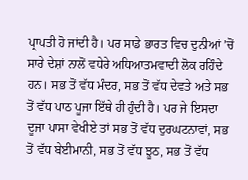ਪ੍ਰਾਪਤੀ ਹੋ ਜਾਂਦੀ ਹੈ। ਪਰ ਸਾਡੇ ਭਾਰਤ ਵਿਚ ਦੁਨੀਆਂ ’ਚੋਂ ਸਾਰੇ ਦੇਸ਼ਾਂ ਨਾਲੋਂ ਵਧੇਰੇ ਅਧਿਆਤਮਵਾਦੀ ਲੋਕ ਰਹਿੰਦੇ ਹਨ। ਸਭ ਤੋਂ ਵੱਧ ਮੰਦਰ, ਸਭ ਤੋਂ ਵੱਧ ਦੇਵਤੇ ਅਤੇ ਸਭ ਤੋਂ ਵੱਧ ਪਾਠ ਪੂਜਾ ਇੱਥੇ ਹੀ ਹੁੰਦੀ ਹੈ। ਪਰ ਜੇ ਇਸਦਾ ਦੂਜਾ ਪਾਸਾ ਵੇਖੀਏ ਤਾਂ ਸਭ ਤੋਂ ਵੱਧ ਦੁਰਘਟਨਾਵਾਂ, ਸਭ ਤੋਂ ਵੱਧ ਬੇਈਮਾਨੀ, ਸਭ ਤੋਂ ਵੱਧ ਝੂਠ, ਸਭ ਤੋਂ ਵੱਧ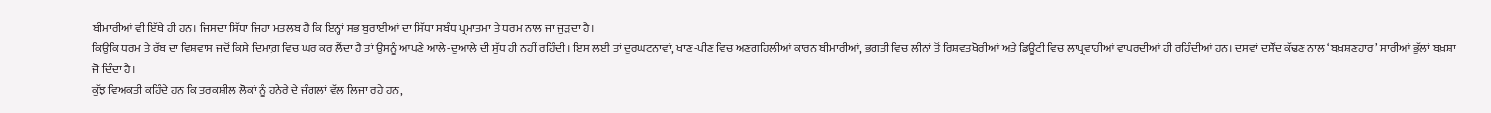ਬੀਮਾਰੀਆਂ ਵੀ ਇੱਥੇ ਹੀ ਹਨ। ਜਿਸਦਾ ਸਿੱਧਾ ਜਿਹਾ ਮਤਲਬ ਹੈ ਕਿ ਇਨ੍ਹਾਂ ਸਭ ਬੁਰਾਈਆਂ ਦਾ ਸਿੱਧਾ ਸਬੰਧ ਪ੍ਰਮਾਤਮਾ ਤੇ ਧਰਮ ਨਾਲ ਜਾ ਜੁੜਦਾ ਹੈ।
ਕਿਉਕਿ ਧਰਮ ਤੇ ਰੱਬ ਦਾ ਵਿਸ਼ਵਾਸ ਜਦੋਂ ਕਿਸੇ ਦਿਮਾਗ਼ ਵਿਚ ਘਰ ਕਰ ਲੈਂਦਾ ਹੈ ਤਾਂ ਉਸਨੂੰ ਆਪਣੇ ਆਲੇ-ਦੁਆਲੇ ਦੀ ਸੁੱਧ ਹੀ ਨਹੀਂ ਰਹਿੰਦੀ। ਇਸ ਲਈ ਤਾਂ ਦੁਰਘਟਨਾਵਾਂ, ਖਾਣ-ਪੀਣ ਵਿਚ ਅਣਗਹਿਲੀਆਂ ਕਾਰਨ ਬੀਮਾਰੀਆਂ, ਭਗਤੀ ਵਿਚ ਲੀਨਾਂ ਤੋਂ ਰਿਸ਼ਵਤਖੋਰੀਆਂ ਅਤੇ ਡਿਊਟੀ ਵਿਚ ਲਾਪ੍ਰਵਾਹੀਆਂ ਵਾਪਰਦੀਆਂ ਹੀ ਰਹਿੰਦੀਆਂ ਹਨ। ਦਸਵਾਂ ਦਸੌਂਦ ਕੱਢਣ ਨਾਲ ‘ਬਖ਼ਸ਼ਣਹਾਰ’ ਸਾਰੀਆਂ ਭੁੱਲਾਂ ਬਖ਼ਸ਼ਾ ਜੋ ਦਿੰਦਾ ਹੈ।
ਕੁੱਝ ਵਿਅਕਤੀ ਕਹਿੰਦੇ ਹਨ ਕਿ ਤਰਕਸ਼ੀਲ ਲੋਕਾਂ ਨੂੰ ਹਨੇਰੇ ਦੇ ਜੰਗਲਾਂ ਵੱਲ ਲਿਜਾ ਰਹੇ ਹਨ,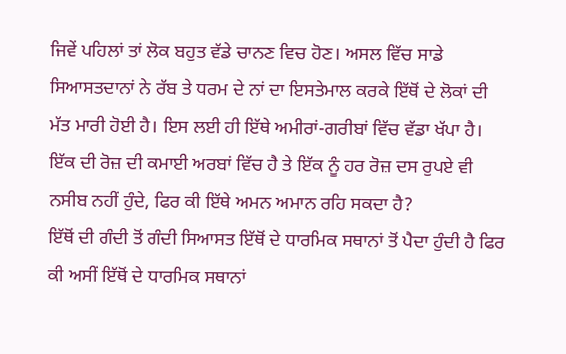ਜਿਵੇਂ ਪਹਿਲਾਂ ਤਾਂ ਲੋਕ ਬਹੁਤ ਵੱਡੇ ਚਾਨਣ ਵਿਚ ਹੋਣ। ਅਸਲ ਵਿੱਚ ਸਾਡੇ ਸਿਆਸਤਦਾਨਾਂ ਨੇ ਰੱਬ ਤੇ ਧਰਮ ਦੇ ਨਾਂ ਦਾ ਇਸਤੇਮਾਲ ਕਰਕੇ ਇੱਥੋਂ ਦੇ ਲੋਕਾਂ ਦੀ ਮੱਤ ਮਾਰੀ ਹੋਈ ਹੈ। ਇਸ ਲਈ ਹੀ ਇੱਥੇ ਅਮੀਰਾਂ-ਗਰੀਬਾਂ ਵਿੱਚ ਵੱਡਾ ਖੱਪਾ ਹੈ। ਇੱਕ ਦੀ ਰੋਜ਼ ਦੀ ਕਮਾਈ ਅਰਬਾਂ ਵਿੱਚ ਹੈ ਤੇ ਇੱਕ ਨੂੰ ਹਰ ਰੋਜ਼ ਦਸ ਰੁਪਏ ਵੀ ਨਸੀਬ ਨਹੀਂ ਹੁੰਦੇ, ਫਿਰ ਕੀ ਇੱਥੇ ਅਮਨ ਅਮਾਨ ਰਹਿ ਸਕਦਾ ਹੈ?
ਇੱਥੋਂ ਦੀ ਗੰਦੀ ਤੋਂ ਗੰਦੀ ਸਿਆਸਤ ਇੱਥੋਂ ਦੇ ਧਾਰਮਿਕ ਸਥਾਨਾਂ ਤੋਂ ਪੈਦਾ ਹੁੰਦੀ ਹੈ ਫਿਰ ਕੀ ਅਸੀਂ ਇੱਥੋਂ ਦੇ ਧਾਰਮਿਕ ਸਥਾਨਾਂ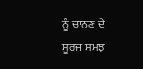ਨੂੰ ਚਾਨਣ ਦੇ ਸੂਰਜ ਸਮਝ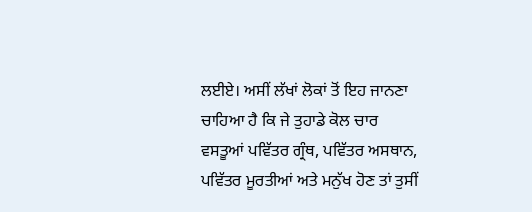ਲਈਏ। ਅਸੀਂ ਲੱਖਾਂ ਲੋਕਾਂ ਤੋਂ ਇਹ ਜਾਨਣਾ ਚਾਹਿਆ ਹੈ ਕਿ ਜੇ ਤੁਹਾਡੇ ਕੋਲ ਚਾਰ ਵਸਤੂਆਂ ਪਵਿੱਤਰ ਗ੍ਰੰਥ, ਪਵਿੱਤਰ ਅਸਥਾਨ, ਪਵਿੱਤਰ ਮੂਰਤੀਆਂ ਅਤੇ ਮਨੁੱਖ ਹੋਣ ਤਾਂ ਤੁਸੀਂ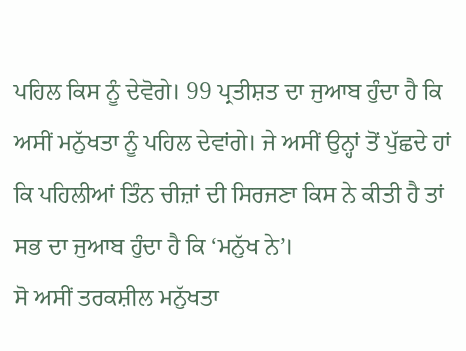ਪਹਿਲ ਕਿਸ ਨੂੰ ਦੇਵੋਗੇ। 99 ਪ੍ਰਤੀਸ਼ਤ ਦਾ ਜੁਆਬ ਹੁੰਦਾ ਹੈ ਕਿ ਅਸੀਂ ਮਨੁੱਖਤਾ ਨੂੰ ਪਹਿਲ ਦੇਵਾਂਗੇ। ਜੇ ਅਸੀਂ ਉਨ੍ਹਾਂ ਤੋਂ ਪੁੱਛਦੇ ਹਾਂ ਕਿ ਪਹਿਲੀਆਂ ਤਿੰਨ ਚੀਜ਼ਾਂ ਦੀ ਸਿਰਜਣਾ ਕਿਸ ਨੇ ਕੀਤੀ ਹੈ ਤਾਂ ਸਭ ਦਾ ਜੁਆਬ ਹੁੰਦਾ ਹੈ ਕਿ ‘ਮਨੁੱਖ ਨੇ’।
ਸੋ ਅਸੀਂ ਤਰਕਸ਼ੀਲ ਮਨੁੱਖਤਾ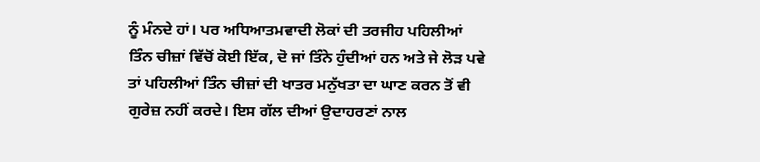ਨੂੰ ਮੰਨਦੇ ਹਾਂ। ਪਰ ਅਧਿਆਤਮਵਾਦੀ ਲੋਕਾਂ ਦੀ ਤਰਜੀਹ ਪਹਿਲੀਆਂ ਤਿੰਨ ਚੀਜ਼ਾਂ ਵਿੱਚੋਂ ਕੋਈ ਇੱਕ, ਦੋ ਜਾਂ ਤਿੰਨੇ ਹੁੰਦੀਆਂ ਹਨ ਅਤੇ ਜੇ ਲੋੜ ਪਵੇ ਤਾਂ ਪਹਿਲੀਆਂ ਤਿੰਨ ਚੀਜ਼ਾਂ ਦੀ ਖਾਤਰ ਮਨੁੱਖਤਾ ਦਾ ਘਾਣ ਕਰਨ ਤੋਂ ਵੀ ਗੁਰੇਜ਼ ਨਹੀਂ ਕਰਦੇ। ਇਸ ਗੱਲ ਦੀਆਂ ਉਦਾਹਰਣਾਂ ਨਾਲ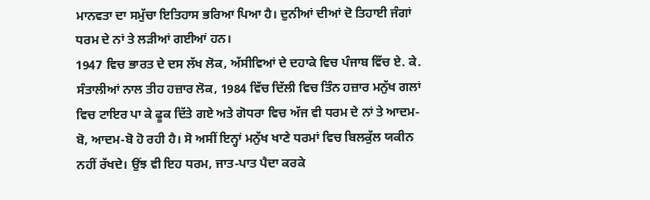ਮਾਨਵਤਾ ਦਾ ਸਮੁੱਚਾ ਇਤਿਹਾਸ ਭਰਿਆ ਪਿਆ ਹੈ। ਦੁਨੀਆਂ ਦੀਆਂ ਦੋ ਤਿਹਾਈ ਜੰਗਾਂ ਧਰਮ ਦੇ ਨਾਂ ਤੇ ਲੜੀਆਂ ਗਈਆਂ ਹਨ।
1947 ਵਿਚ ਭਾਰਤ ਦੇ ਦਸ ਲੱਖ ਲੋਕ, ਅੱਸੀਵਿਆਂ ਦੇ ਦਹਾਕੇ ਵਿਚ ਪੰਜਾਬ ਵਿੱਚ ਏ. ਕੇ. ਸੰਤਾਲੀਆਂ ਨਾਲ ਤੀਹ ਹਜ਼ਾਰ ਲੋਕ, 1984 ਵਿੱਚ ਦਿੱਲੀ ਵਿਚ ਤਿੰਨ ਹਜ਼ਾਰ ਮਨੁੱਖ ਗਲਾਂ ਵਿਚ ਟਾਇਰ ਪਾ ਕੇ ਫੂਕ ਦਿੱਤੇ ਗਏ ਅਤੇ ਗੋਧਰਾ ਵਿਚ ਅੱਜ ਵੀ ਧਰਮ ਦੇ ਨਾਂ ਤੇ ਆਦਮ-ਬੋ, ਆਦਮ-ਬੋ ਹੋ ਰਹੀ ਹੈ। ਸੋ ਅਸੀਂ ਇਨ੍ਹਾਂ ਮਨੁੱਖ ਖਾਣੇ ਧਰਮਾਂ ਵਿਚ ਬਿਲਕੁੱਲ ਯਕੀਨ ਨਹੀਂ ਰੱਖਦੇ। ਉਂਝ ਵੀ ਇਹ ਧਰਮ, ਜਾਤ-ਪਾਤ ਪੈਦਾ ਕਰਕੇ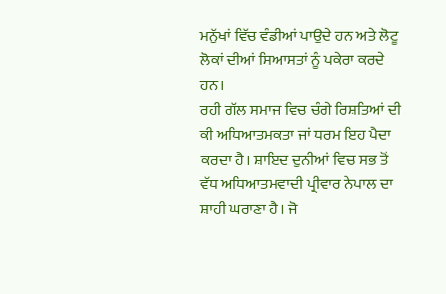ਮਨੁੱਖਾਂ ਵਿੱਚ ਵੰਡੀਆਂ ਪਾਉਦੇ ਹਨ ਅਤੇ ਲੋਟੂ ਲੋਕਾਂ ਦੀਆਂ ਸਿਆਸਤਾਂ ਨੂੰ ਪਕੇਰਾ ਕਰਦੇ ਹਨ।
ਰਹੀ ਗੱਲ ਸਮਾਜ ਵਿਚ ਚੰਗੇ ਰਿਸ਼ਤਿਆਂ ਦੀ ਕੀ ਅਧਿਆਤਮਕਤਾ ਜਾਂ ਧਰਮ ਇਹ ਪੈਦਾ ਕਰਦਾ ਹੈ। ਸ਼ਾਇਦ ਦੁਨੀਆਂ ਵਿਚ ਸਭ ਤੋਂ ਵੱਧ ਅਧਿਆਤਮਵਾਦੀ ਪ੍ਰੀਵਾਰ ਨੇਪਾਲ ਦਾ ਸ਼ਾਹੀ ਘਰਾਣਾ ਹੈ। ਜੋ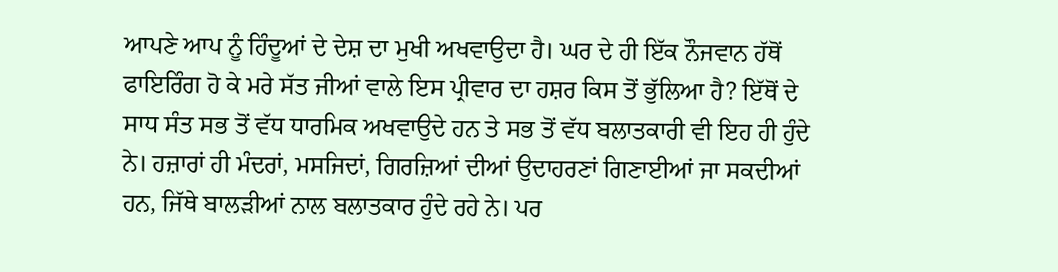ਆਪਣੇ ਆਪ ਨੂੰ ਹਿੰਦੂਆਂ ਦੇ ਦੇਸ਼ ਦਾ ਮੁਖੀ ਅਖਵਾਉਦਾ ਹੈ। ਘਰ ਦੇ ਹੀ ਇੱਕ ਨੌਜਵਾਨ ਹੱਥੋਂ ਫਾਇਰਿੰਗ ਹੋ ਕੇ ਮਰੇ ਸੱਤ ਜੀਆਂ ਵਾਲੇ ਇਸ ਪ੍ਰੀਵਾਰ ਦਾ ਹਸ਼ਰ ਕਿਸ ਤੋਂ ਭੁੱਲਿਆ ਹੈ? ਇੱਥੋਂ ਦੇ ਸਾਧ ਸੰਤ ਸਭ ਤੋਂ ਵੱਧ ਧਾਰਮਿਕ ਅਖਵਾਉਦੇ ਹਨ ਤੇ ਸਭ ਤੋਂ ਵੱਧ ਬਲਾਤਕਾਰੀ ਵੀ ਇਹ ਹੀ ਹੁੰਦੇ ਨੇ। ਹਜ਼ਾਰਾਂ ਹੀ ਮੰਦਰਾਂ, ਮਸਜਿਦਾਂ, ਗਿਰਜ਼ਿਆਂ ਦੀਆਂ ਉਦਾਹਰਣਾਂ ਗਿਣਾਈਆਂ ਜਾ ਸਕਦੀਆਂ ਹਨ, ਜਿੱਥੇ ਬਾਲੜੀਆਂ ਨਾਲ ਬਲਾਤਕਾਰ ਹੁੰਦੇ ਰਹੇ ਨੇ। ਪਰ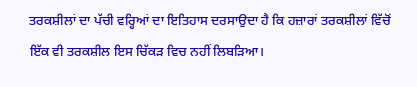ਤਰਕਸ਼ੀਲਾਂ ਦਾ ਪੱਚੀ ਵਰ੍ਹਿਆਂ ਦਾ ਇਤਿਹਾਸ ਦਰਸਾਉਦਾ ਹੈ ਕਿ ਹਜ਼ਾਰਾਂ ਤਰਕਸ਼ੀਲਾਂ ਵਿੱਚੋਂ ਇੱਕ ਵੀ ਤਰਕਸ਼ੀਲ ਇਸ ਚਿੱਕੜ ਵਿਚ ਨਹੀਂ ਲਿਬੜਿਆ।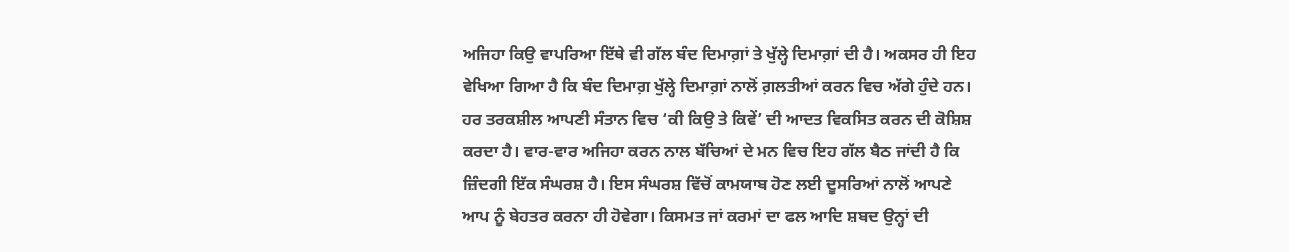ਅਜਿਹਾ ਕਿਉ ਵਾਪਰਿਆ ਇੱਥੇ ਵੀ ਗੱਲ ਬੰਦ ਦਿਮਾਗ਼ਾਂ ਤੇ ਖੁੱਲ੍ਹੇ ਦਿਮਾਗ਼ਾਂ ਦੀ ਹੈ। ਅਕਸਰ ਹੀ ਇਹ ਵੇਖਿਆ ਗਿਆ ਹੈ ਕਿ ਬੰਦ ਦਿਮਾਗ਼ ਖੁੱਲ੍ਹੇ ਦਿਮਾਗ਼ਾਂ ਨਾਲੋਂ ਗ਼ਲਤੀਆਂ ਕਰਨ ਵਿਚ ਅੱਗੇ ਹੁੰਦੇ ਹਨ।
ਹਰ ਤਰਕਸ਼ੀਲ ਆਪਣੀ ਸੰਤਾਨ ਵਿਚ ‘ਕੀ ਕਿਉ ਤੇ ਕਿਵੇਂ’ ਦੀ ਆਦਤ ਵਿਕਸਿਤ ਕਰਨ ਦੀ ਕੋਸ਼ਿਸ਼ ਕਰਦਾ ਹੈ। ਵਾਰ-ਵਾਰ ਅਜਿਹਾ ਕਰਨ ਨਾਲ ਬੱਚਿਆਂ ਦੇ ਮਨ ਵਿਚ ਇਹ ਗੱਲ ਬੈਠ ਜਾਂਦੀ ਹੈ ਕਿ ਜ਼ਿੰਦਗੀ ਇੱਕ ਸੰਘਰਸ਼ ਹੈ। ਇਸ ਸੰਘਰਸ਼ ਵਿੱਚੋਂ ਕਾਮਯਾਬ ਹੋਣ ਲਈ ਦੂਸਰਿਆਂ ਨਾਲੋਂ ਆਪਣੇ ਆਪ ਨੂੰ ਬੇਹਤਰ ਕਰਨਾ ਹੀ ਹੋਵੇਗਾ। ਕਿਸਮਤ ਜਾਂ ਕਰਮਾਂ ਦਾ ਫਲ ਆਦਿ ਸ਼ਬਦ ਉਨ੍ਹਾਂ ਦੀ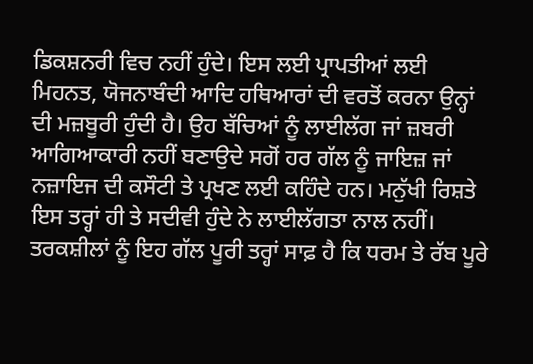ਡਿਕਸ਼ਨਰੀ ਵਿਚ ਨਹੀਂ ਹੁੰਦੇ। ਇਸ ਲਈ ਪ੍ਰਾਪਤੀਆਂ ਲਈ ਮਿਹਨਤ, ਯੋਜਨਾਬੰਦੀ ਆਦਿ ਹਥਿਆਰਾਂ ਦੀ ਵਰਤੋਂ ਕਰਨਾ ਉਨ੍ਹਾਂ ਦੀ ਮਜ਼ਬੂਰੀ ਹੁੰਦੀ ਹੈ। ਉਹ ਬੱਚਿਆਂ ਨੂੰ ਲਾਈਲੱਗ ਜਾਂ ਜ਼ਬਰੀ ਆਗਿਆਕਾਰੀ ਨਹੀਂ ਬਣਾਉਦੇ ਸਗੋਂ ਹਰ ਗੱਲ ਨੂੰ ਜਾਇਜ਼ ਜਾਂ ਨਜ਼ਾਇਜ ਦੀ ਕਸੌਟੀ ਤੇ ਪ੍ਰਖਣ ਲਈ ਕਹਿੰਦੇ ਹਨ। ਮਨੁੱਖੀ ਰਿਸ਼ਤੇ ਇਸ ਤਰ੍ਹਾਂ ਹੀ ਤੇ ਸਦੀਵੀ ਹੁੰਦੇ ਨੇ ਲਾਈਲੱਗਤਾ ਨਾਲ ਨਹੀਂ।
ਤਰਕਸ਼ੀਲਾਂ ਨੂੰ ਇਹ ਗੱਲ ਪੂਰੀ ਤਰ੍ਹਾਂ ਸਾਫ਼ ਹੈ ਕਿ ਧਰਮ ਤੇ ਰੱਬ ਪੂਰੇ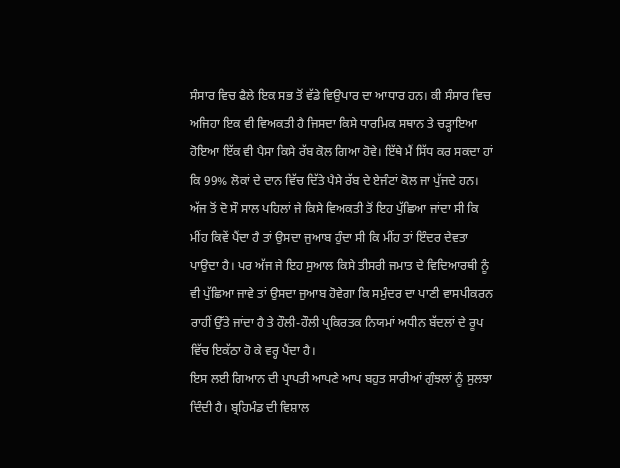ਸੰਸਾਰ ਵਿਚ ਫੈਲੇ ਇਕ ਸਭ ਤੋਂ ਵੱਡੇ ਵਿਉਪਾਰ ਦਾ ਆਧਾਰ ਹਨ। ਕੀ ਸੰਸਾਰ ਵਿਚ ਅਜਿਹਾ ਇਕ ਵੀ ਵਿਅਕਤੀ ਹੈ ਜਿਸਦਾ ਕਿਸੇ ਧਾਰਮਿਕ ਸਥਾਨ ਤੇ ਚੜ੍ਹਾਇਆ ਹੋਇਆ ਇੱਕ ਵੀ ਪੈਸਾ ਕਿਸੇ ਰੱਬ ਕੋਲ ਗਿਆ ਹੋਵੇ। ਇੱਥੇ ਮੈਂ ਸਿੱਧ ਕਰ ਸਕਦਾ ਹਾਂ ਕਿ 99% ਲੋਕਾਂ ਦੇ ਦਾਨ ਵਿੱਚ ਦਿੱਤੇ ਪੈਸੇ ਰੱਬ ਦੇ ਏਜੰਟਾਂ ਕੋਲ ਜਾ ਪੁੱਜਦੇ ਹਨ।
ਅੱਜ ਤੋਂ ਦੋ ਸੌ ਸਾਲ ਪਹਿਲਾਂ ਜੇ ਕਿਸੇ ਵਿਅਕਤੀ ਤੋਂ ਇਹ ਪੁੱਛਿਆ ਜਾਂਦਾ ਸੀ ਕਿ ਮੀਂਹ ਕਿਵੇਂ ਪੈਂਦਾ ਹੈ ਤਾਂ ਉਸਦਾ ਜੁਆਬ ਹੁੰਦਾ ਸੀ ਕਿ ਮੀਂਹ ਤਾਂ ਇੰਦਰ ਦੇਵਤਾ ਪਾਉਦਾ ਹੈ। ਪਰ ਅੱਜ ਜੇ ਇਹ ਸੁਆਲ ਕਿਸੇ ਤੀਸਰੀ ਜਮਾਤ ਦੇ ਵਿਦਿਆਰਥੀ ਨੂੰ ਵੀ ਪੁੱਛਿਆ ਜਾਵੇ ਤਾਂ ਉਸਦਾ ਜੁਆਬ ਹੋਵੇਗਾ ਕਿ ਸਮੁੰਦਰ ਦਾ ਪਾਣੀ ਵਾਸਪੀਕਰਨ ਰਾਹੀਂ ਉੱਤੇ ਜਾਂਦਾ ਹੈ ਤੇ ਹੌਲੀ-ਹੌਲੀ ਪ੍ਰਕਿਰਤਕ ਨਿਯਮਾਂ ਅਧੀਨ ਬੱਦਲਾਂ ਦੇ ਰੂਪ ਵਿੱਚ ਇਕੱਠਾ ਹੋ ਕੇ ਵਰ੍ਹ ਪੈਂਦਾ ਹੈ।
ਇਸ ਲਈ ਗਿਆਨ ਦੀ ਪ੍ਰਾਪਤੀ ਆਪਣੇ ਆਪ ਬਹੁਤ ਸਾਰੀਆਂ ਗੁੰਝਲਾਂ ਨੂੰ ਸੁਲਝਾ ਦਿੰਦੀ ਹੈ। ਬ੍ਰਹਿਮੰਡ ਦੀ ਵਿਸ਼ਾਲ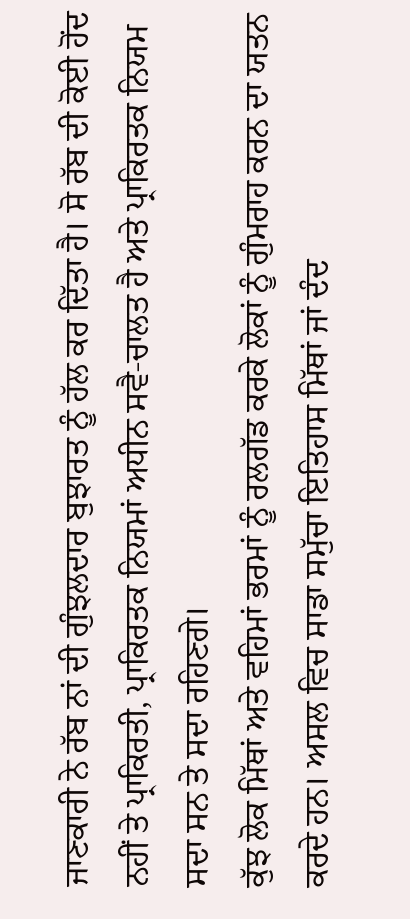ਜਾਣਕਾਰੀ ਨੇ ਰੱਬ ਨਾਂ ਦੀ ਗੁੰਝਲਦਾਰ ਬੁਝਾਰਤ ਨੂੰ ਹੱਲ ਕਰ ਦਿੱਤਾ ਹੈ। ਸੋ ਰੱਬ ਦੀ ਕੋਈ ਹੋਂਦ ਨਹੀਂ ਤੇ ਪ੍ਰਾਕਿਰਤੀ, ਪ੍ਰਾਕਿਰਤਕ ਨਿਯਮਾਂ ਅਧੀਨ ਸਵੈ-ਚਾਲਤ ਹੈ ਅਤੇ ਪ੍ਰਾਕਿਰਤਕ ਨਿਯਮ ਸਦਾ ਸਨ ਤੇ ਸਦਾ ਰਹਿਣਗੇ।
ਕੁੱਝ ਲੋਕ ਮਿੱਥਾਂ ਅਤੇ ਵਹਿਮਾਂ ਭਰਮਾਂ ਨੂੰ ਰਲਗੱਡ ਕਰਕੇ ਲੋਕਾਂ ਨੂੰ ਗੁੰਮਰਾਹ ਕਰਨ ਦਾ ਯਤਨ ਕਰਦੇ ਹਨ। ਅਸਲ ਵਿਚ ਸਾਡਾ ਸਮੁੱਚਾ ਇਤਿਹਾਸ ਮਿੱਥਾਂ ਜਾਂ ਦੰਦ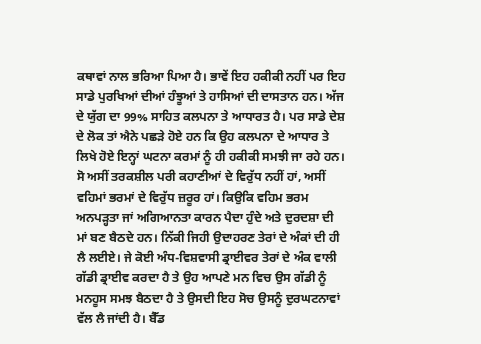ਕਥਾਵਾਂ ਨਾਲ ਭਰਿਆ ਪਿਆ ਹੈ। ਭਾਵੇਂ ਇਹ ਹਕੀਕੀ ਨਹੀਂ ਪਰ ਇਹ ਸਾਡੇ ਪੁਰਖਿਆਂ ਦੀਆਂ ਹੰਝੂਆਂ ਤੇ ਹਾਸਿਆਂ ਦੀ ਦਾਸਤਾਨ ਹਨ। ਅੱਜ ਦੇ ਯੁੱਗ ਦਾ 99% ਸਾਹਿਤ ਕਲਪਨਾ ਤੇ ਆਧਾਰਤ ਹੈ। ਪਰ ਸਾਡੇ ਦੇਸ਼ ਦੇ ਲੋਕ ਤਾਂ ਐਨੇ ਪਛੜੇ ਹੋਏ ਹਨ ਕਿ ਉਹ ਕਲਪਨਾ ਦੇ ਆਧਾਰ ਤੇ ਲਿਖੇ ਹੋਏ ਇਨ੍ਹਾਂ ਘਟਨਾ ਕਰਮਾਂ ਨੂੰ ਹੀ ਹਕੀਕੀ ਸਮਝੀ ਜਾ ਰਹੇ ਹਨ। ਸੋ ਅਸੀਂ ਤਰਕਸ਼ੀਲ ਪਰੀ ਕਹਾਣੀਆਂ ਦੇ ਵਿਰੁੱਧ ਨਹੀਂ ਹਾਂ, ਅਸੀਂ ਵਹਿਮਾਂ ਭਰਮਾਂ ਦੇ ਵਿਰੁੱਧ ਜ਼ਰੂਰ ਹਾਂ। ਕਿਉਕਿ ਵਹਿਮ ਭਰਮ ਅਨਪੜ੍ਹਤਾ ਜਾਂ ਅਗਿਆਨਤਾ ਕਾਰਨ ਪੈਦਾ ਹੁੰਦੇ ਅਤੇ ਦੁਰਦਸ਼ਾ ਦੀ ਮਾਂ ਬਣ ਬੈਠਦੇ ਹਨ। ਨਿੱਕੀ ਜਿਹੀ ਉਦਾਹਰਣ ਤੇਰਾਂ ਦੇ ਅੰਕਾਂ ਦੀ ਹੀ ਲੈ ਲਈਏ। ਜੇ ਕੋਈ ਅੰਧ-ਵਿਸ਼ਵਾਸੀ ਡ੍ਰਾਈਵਰ ਤੇਰਾਂ ਦੇ ਅੰਕ ਵਾਲੀ ਗੱਡੀ ਡ੍ਰਾਈਵ ਕਰਦਾ ਹੈ ਤੇ ਉਹ ਆਪਣੇ ਮਨ ਵਿਚ ਉਸ ਗੱਡੀ ਨੂੰ ਮਨਹੂਸ ਸਮਝ ਬੈਠਦਾ ਹੈ ਤੇ ਉਸਦੀ ਇਹ ਸੋਚ ਉਸਨੂੰ ਦੁਰਘਟਨਾਵਾਂ ਵੱਲ ਲੈ ਜਾਂਦੀ ਹੈ। ਬੈੱਡ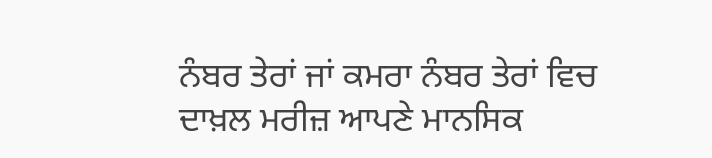ਨੰਬਰ ਤੇਰਾਂ ਜਾਂ ਕਮਰਾ ਨੰਬਰ ਤੇਰਾਂ ਵਿਚ ਦਾਖ਼ਲ ਮਰੀਜ਼ ਆਪਣੇ ਮਾਨਸਿਕ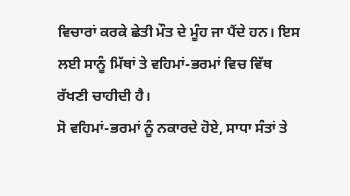ਵਿਚਾਰਾਂ ਕਰਕੇ ਛੇਤੀ ਮੌਤ ਦੇ ਮੂੰਹ ਜਾ ਪੈਂਦੇ ਹਨ। ਇਸ ਲਈ ਸਾਨੂੰ ਮਿੱਥਾਂ ਤੇ ਵਹਿਮਾਂ-ਭਰਮਾਂ ਵਿਚ ਵਿੱਥ ਰੱਖਣੀ ਚਾਹੀਦੀ ਹੈ।
ਸੋ ਵਹਿਮਾਂ-ਭਰਮਾਂ ਨੂੰ ਨਕਾਰਦੇ ਹੋਏ, ਸਾਧਾ ਸੰਤਾਂ ਤੇ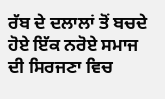ਰੱਬ ਦੇ ਦਲਾਲਾਂ ਤੋਂ ਬਚਦੇ ਹੋਏ ਇੱਕ ਨਰੋਏ ਸਮਾਜ ਦੀ ਸਿਰਜਣਾ ਵਿਚ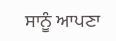ਸਾਨੂੰ ਆਪਣਾ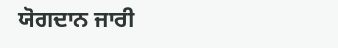ਯੋਗਦਾਨ ਜਾਰੀ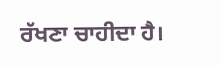ਰੱਖਣਾ ਚਾਹੀਦਾ ਹੈ।